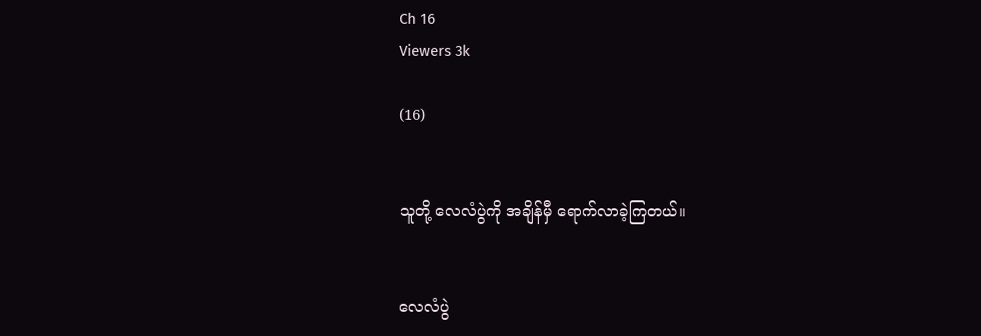Ch 16
Viewers 3k

(16)


သူတို့ လေလံပွဲကို အချိန်မှီ ရောက်လာခဲ့ကြတယ်။


လေလံပွဲ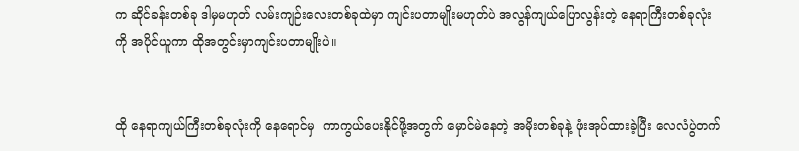က ဆိုင်ခန်းတစ်ခု ဒါမှမဟုတ် လမ်းကျဉ်းလေးတစ်ခုထဲမှာ ကျင်းပတာမျိုးမဟုတ်ပဲ အလွန်ကျယ်ပြောလွန်းတဲ့ နေရာကြီးတစ်ခုလုံးကို အပိုင်ယူကာ ထိုအတွင်းမှာကျင်းပတာမျိုးပဲ။


ထို နေရာကျယ်ကြီးတစ်ခုလုံးကို နေရောင်မှ  ကာကွယ်ပေးနိုင်ဖို့အတွက် မှောင်မဲနေတဲ့ အမိုးတစ်ခုနဲ့ ဖုံးအုပ်ထားခဲ့ပြီး လေလံပွဲတက်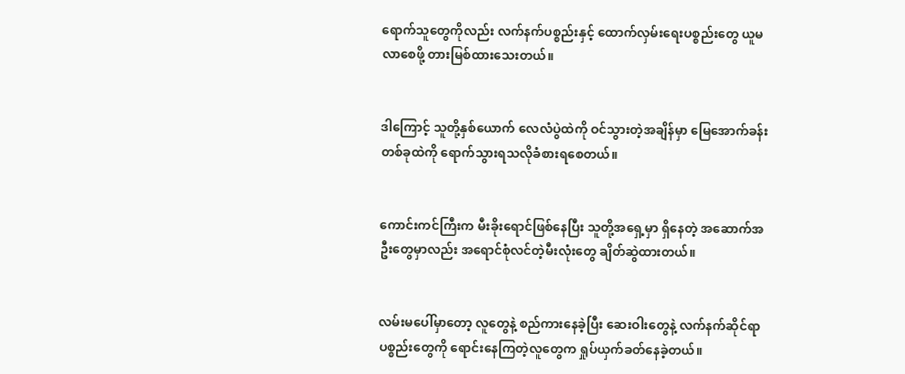ရောက်သူတွေကိုလည်း လက်နက်ပစ္စည်းနှင့် ထောက်လှမ်းရေးပစ္စည်းတွေ ယူမလာစေဖို့ တားမြစ်ထားသေးတယ်။


ဒါကြောင့် သူတို့နှစ်ယောက် လေလံပွဲထဲကို ဝင်သွားတဲ့အချိန်မှာ မြေအောက်ခန်းတစ်ခုထဲကို ရောက်သွားရသလိုခံစားရစေတယ်။


ကောင်းကင်ကြီးက မီးခိုးရောင်ဖြစ်နေပြီး သူတို့အရှေ့မှာ ရှိနေတဲ့ အဆောက်အဦးတွေမှာလည်း အရောင်စုံလင်တဲ့မီးလုံးတွေ ချိတ်ဆွဲထားတယ်။


လမ်းမပေါ်မှာတော့ လူတွေနဲ့ စည်ကားနေခဲ့ပြီး ဆေးဝါးတွေနဲ့ လက်နက်ဆိုင်ရာပစ္စည်းတွေကို ရောင်းနေကြတဲ့လူတွေက ရှုပ်ယှက်ခတ်နေခဲ့တယ်။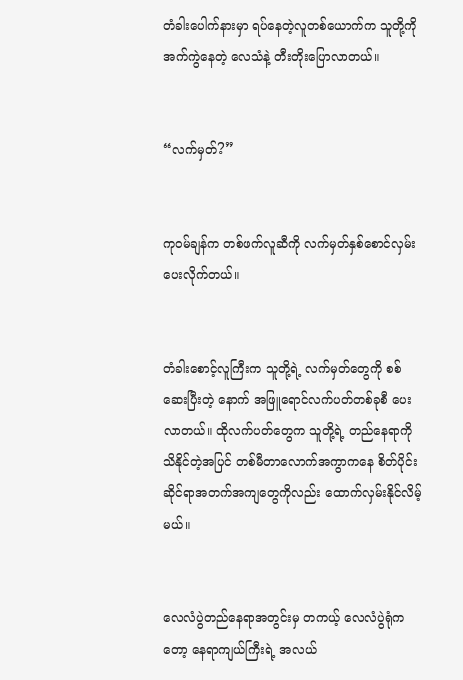တံခါးပေါက်နားမှာ ရပ်နေတဲ့လူတစ်ယောက်က သူတို့ကို အက်ကွဲနေတဲ့ လေသံနဲ့ တီးတိုးပြောလာတယ်။


“လက်မှတ်?”


ကုဝမ်ချန်က တစ်ဖက်လူဆီကို လက်မှတ်နှစ်စောင်လှမ်းပေးလိုက်တယ်။


တံခါးစောင့်လူကြီးက သူတို့ရဲ့ လက်မှတ်တွေကို စစ်ဆေးပြီးတဲ့ နောက် အဖြူရောင်လက်ပတ်တစ်ခုစီ ပေးလာတယ်။ ထိုလက်ပတ်တွေက သူတို့ရဲ့ တည်နေရာကို သိနိုင်တဲ့အပြင် တစ်မီတာလောက်အကွာကနေ စိတ်ပိုင်းဆိုင်ရာအတက်အကျတွေကိုလည်း ထောက်လှမ်းနိုင်လိမ့်မယ်။


လေလံပွဲတည်နေရာအတွင်းမှ တကယ့် လေလံပွဲရုံကတော့ နေရာကျယ်ကြီးရဲ့ အလယ်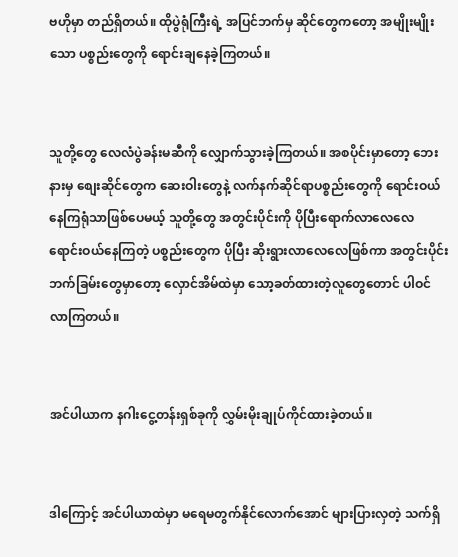ဗဟိုမှာ တည်ရှိတယ်။ ထိုပွဲရုံကြီးရဲ့ အပြင်ဘက်မှ ဆိုင်တွေကတော့ အမျိုးမျိုးသော ပစ္စည်းတွေကို ရောင်းချနေခဲ့ကြတယ်။


သူတို့တွေ လေလံပွဲခန်းမဆီကို လျှောက်သွားခဲ့ကြတယ်။ အစပိုင်းမှာတော့ ဘေးနားမှ စျေးဆိုင်တွေက ဆေးဝါးတွေနဲ့ လက်နက်ဆိုင်ရာပစ္စည်းတွေကို ရောင်းဝယ်နေကြရုံသာဖြစ်ပေမယ့် သူတို့တွေ အတွင်းပိုင်းကို ပိုပြီးရောက်လာလေလေ  ရောင်းဝယ်နေကြတဲ့ ပစ္စည်းတွေက ပိုပြီး ဆိုးရွားလာလေလေဖြစ်ကာ အတွင်းပိုင်းဘက်ခြမ်းတွေမှာတော့ လှောင်အိမ်ထဲမှာ သော့ခတ်ထားတဲ့လူတွေတောင် ပါဝင်လာကြတယ်။


အင်ပါယာက နဂါးငွေ့တန်းရှစ်ခုကို လွှမ်းမိုးချုပ်ကိုင်ထားခဲ့တယ်။


ဒါကြောင့် အင်ပါယာထဲမှာ မရေမတွက်နိုင်လောက်အောင် များပြားလှတဲ့ သက်ရှိ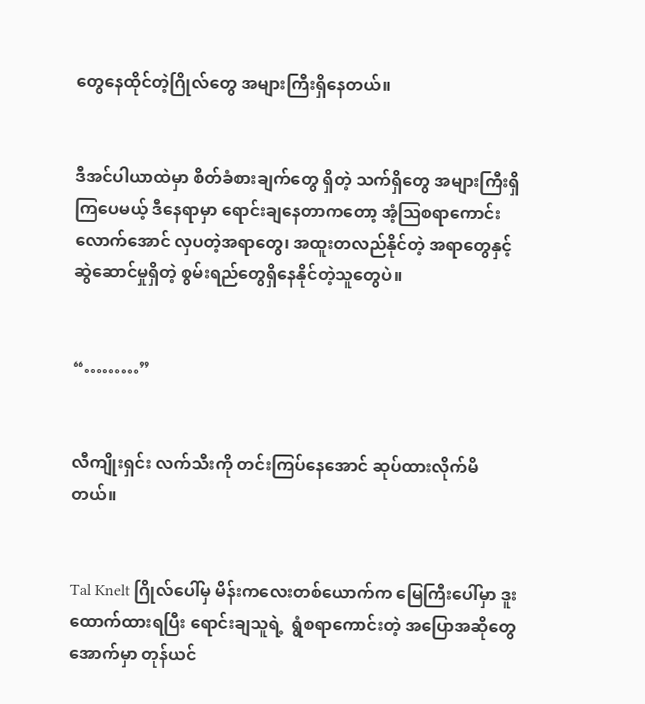တွေနေထိုင်တဲ့ဂြိုလ်တွေ အများကြီးရှိနေတယ်။


ဒီအင်ပါယာထဲမှာ စိတ်ခံစားချက်တွေ ရှိတဲ့ သက်ရှိတွေ အများကြီးရှိကြပေမယ့် ဒီနေရာမှာ ရောင်းချနေတာကတော့ အံ့ဩစရာကောင်းလောက်အောင် လှပတဲ့အရာတွေ၊ အထူးတလည်နိုင်တဲ့ အရာတွေနှင့် ဆွဲဆောင်မှုရှိတဲ့ စွမ်းရည်တွေရှိနေနိုင်တဲ့သူတွေပဲ။


“………”


လီကျိုးရှင်း လက်သီးကို တင်းကြပ်နေအောင် ဆုပ်ထားလိုက်မိတယ်။


Tal Knelt ဂြိုလ်ပေါ်မှ မိန်းကလေးတစ်ယောက်က မြေကြီးပေါ်မှာ ဒူးထောက်ထားရပြီး ရောင်းချသူရဲ့  ရွံစရာကောင်းတဲ့ အပြောအဆိုတွေအောက်မှာ တုန်ယင်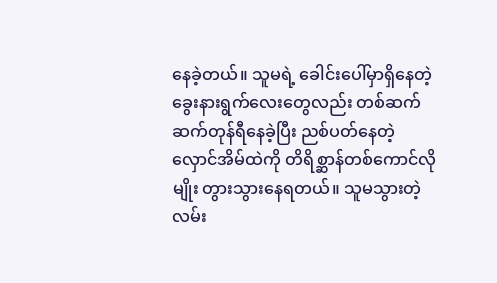နေခဲ့တယ်။ သူမရဲ့ ခေါင်းပေါ်မှာရှိနေတဲ့ ခွေးနားရွက်လေးတွေလည်း တစ်ဆက်ဆက်တုန်ရီနေခဲ့ပြီး ညစ်ပတ်နေတဲ့ လှောင်အိမ်ထဲကို တိရိစ္ဆာန်တစ်ကောင်လိုမျိုး တွားသွားနေရတယ်။ သူမသွားတဲ့ လမ်း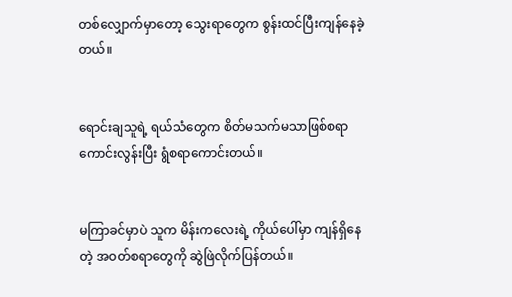တစ်လျှောက်မှာတော့ သွေးရာတွေက စွန်းထင်ပြီးကျန်နေခဲ့တယ်။


ရောင်းချသူရဲ့ ရယ်သံတွေက စိတ်မသက်မသာဖြစ်စရာကောင်းလွန်းပြီး ရွံစရာကောင်းတယ်။


မကြာခင်မှာပဲ သူက မိန်းကလေးရဲ့ ကိုယ်ပေါ်မှာ ကျန်ရှိနေတဲ့ အဝတ်စရာတွေကို ဆွဲဖြဲလိုက်ပြန်တယ်။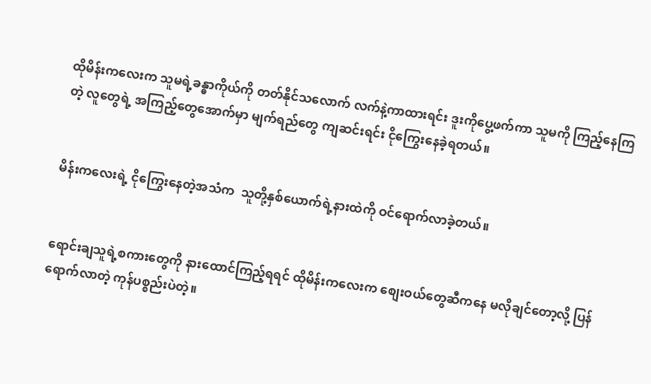ထိုမိန်းကလေးက သူမရဲ့ခန္ဓာကိုယ်ကို တတ်နိုင်သလောက် လက်နဲ့ကာထားရင်း ဒူးကိုပွေ့ဖက်ကာ သူမကို ကြည့်နေကြတဲ့ လူတွေရဲ့ အကြည့်တွေအောက်မှာ မျက်ရည်တွေ ကျဆင်းရင်း ငိုကြွေးနေခဲ့ရတယ်။


မိန်းကလေးရဲ့ ငိုကြွေးနေတဲ့အသံက  သူတို့နှစ်ယောက်ရဲ့နားထဲကို ဝင်ရောက်လာခဲ့တယ်။


ရောင်းချသူရဲ့စကားတွေကို နားထောင်ကြည့်ရရင် ထိုမိန်းကလေးက စျေးဝယ်တွေဆီကနေ မလိုချင်တော့လို့ ပြန်ရောက်လာတဲ့ ကုန်ပစ္စည်းပဲတဲ့။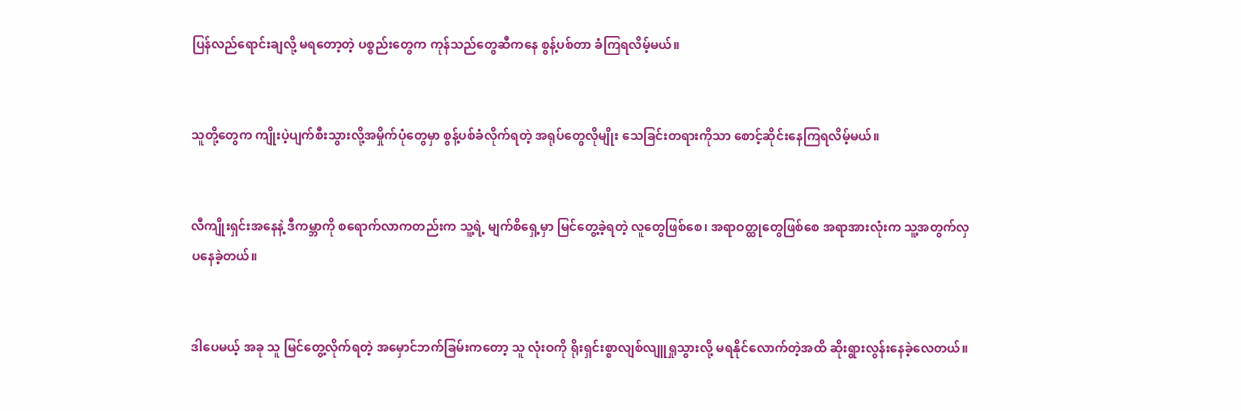ပြန်လည်ရောင်းချလို့ မရတော့တဲ့ ပစ္စည်းတွေက ကုန်သည်တွေဆီကနေ စွန့်ပစ်တာ ခံကြရလိမ့်မယ်။


သူတို့တွေက ကျိုးပဲ့ပျက်စီးသွားလို့အမှိုက်ပုံတွေမှာ စွန့်ပစ်ခံလိုက်ရတဲ့ အရုပ်တွေလိုမျိုး သေခြင်းတရားကိုသာ စောင့်ဆိုင်းနေကြရလိမ့်မယ်။


လီကျိုးရှင်းအနေနဲ့ ဒီကမ္ဘာကို စရောက်လာကတည်းက သူ့ရဲ့ မျက်စိရှေ့မှာ မြင်တွေ့ခဲ့ရတဲ့ လူတွေဖြစ်စေ၊ အရာဝတ္ထုတွေဖြစ်စေ အရာအားလုံးက သူ့အတွက်လှပနေခဲ့တယ်။


ဒါပေမယ့် အခု သူ မြင်တွေ့လိုက်ရတဲ့ အမှောင်ဘက်ခြမ်းကတော့ သူ လုံးဝကို ရိုးရှင်းစွာလျစ်လျူရှုသွားလို့ မရနိုင်လောက်တဲ့အထိ ဆိုးရွားလွန်းနေခဲ့လေတယ်။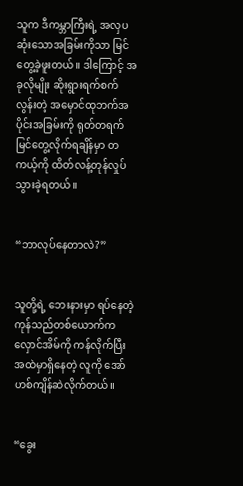သူက ဒီကမ္ဘာကြီးရဲ့ အလှပဆုံးသောအခြမ်းကိုသာ မြင်တွေ့ခဲ့ဖူးတယ်။ ဒါကြောင့် အခုလိုမျိုး ဆိုးရွားရက်စက်လွန်းတဲ့ အမှောင်ထုဘက်အပိုင်းအခြမ်းကို ရုတ်တရက်မြင်တွေ့လိုက်ရချိန်မှာ တကယ့်ကို ထိတ်လန့်တုန်လှုပ်သွားခဲ့ရတယ်။


“ဘာလုပ်နေတာလဲ?”


သူတို့ရဲ့ ဘေးနားမှာ ရပ်နေတဲ့ ကုန်သည်တစ်ယောက်က လှောင်အိမ်ကို ကန်လိုက်ပြီး အထဲမှာရှိနေတဲ့ လူကို အော်ဟစ်ကျိန်ဆဲလိုက်တယ်။


“ခွေး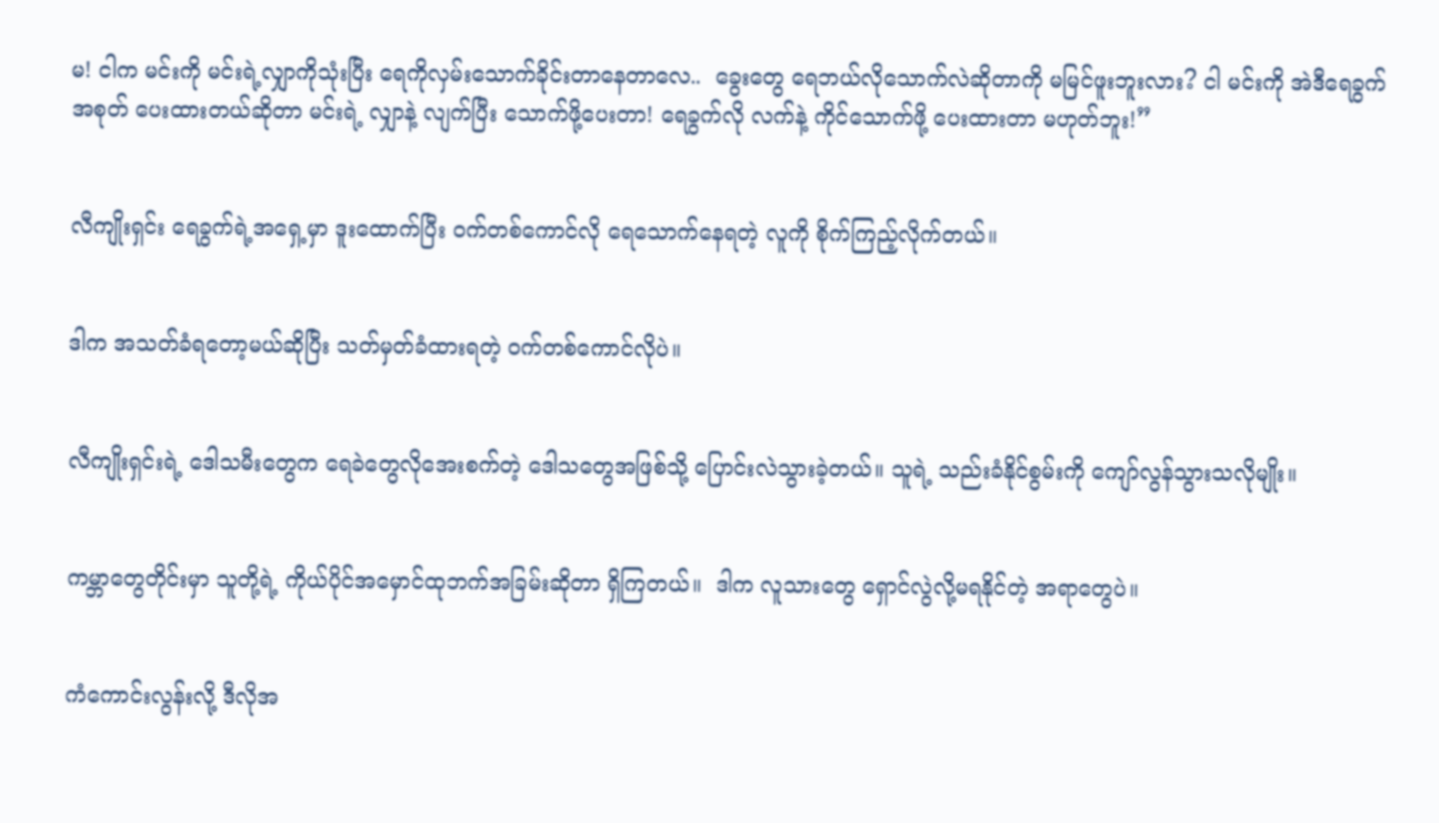မ! ငါက မင်းကို မင်းရဲ့လျှာကိုသုံးပြီး ရေကိုလှမ်းသောက်ခိုင်းတာနေတာလေ..  ခွေးတွေ ရေဘယ်လိုသောက်လဲဆိုတာကို မမြင်ဖူးဘူးလား? ငါ မင်းကို အဲဒီရေခွက်အစုတ် ပေးထားတယ်ဆိုတာ မင်းရဲ့ လျှာနဲ့ လျက်ပြီး သောက်ဖို့ပေးတာ! ရေခွက်လို လက်နဲ့ ကိုင်သောက်ဖို့ ပေးထားတာ မဟုတ်ဘူး!”


လီကျိုးရှင်း ရေခွက်ရဲ့အရှေ့မှာ ဒူးထောက်ပြီး ဝက်တစ်ကောင်လို ရေသောက်နေရတဲ့ လူကို စိုက်ကြည့်လိုက်တယ်။


ဒါက အသတ်ခံရတော့မယ်ဆိုပြီး သတ်မှတ်ခံထားရတဲ့ ဝက်တစ်ကောင်လိုပဲ။


လီကျိုးရှင်းရဲ့ ဒေါသမီးတွေက ရေခဲတွေလိုအေးစက်တဲ့ ဒေါသတွေအဖြစ်သို့ ပြောင်းလဲသွားခဲ့တယ်။ သူရဲ့ သည်းခံနိုင်စွမ်းကို ကျော်လွန်သွားသလိုမျိုး။


ကမ္ဘာတွေတိုင်းမှာ သူတို့ရဲ့ ကိုယ်ပိုင်အမှောင်ထုဘက်အခြမ်းဆိုတာ ရှိကြတယ်။  ဒါက လူသားတွေ ရှောင်လွဲလို့မရနိုင်တဲ့ အရာတွေပဲ။


ကံကောင်းလွန်းလို့ ဒီလိုအ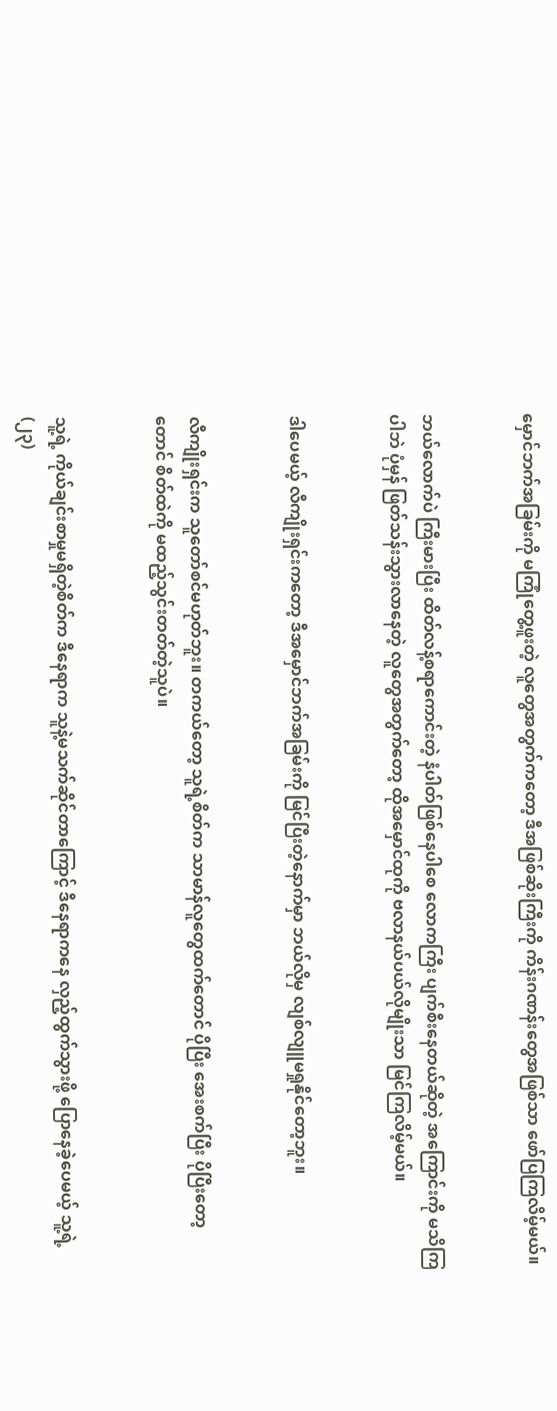မှောင်ဘက်အခြမ်းကို မကြုံတွေ့ဖူးတဲ့ လူတွေအတွက်ကတော့ ဒီအဖြစ်ဆိုးကြီးကို ကိန်းဂဏန်းတွေအဖြစ်သာ ဖော်ပြကြလိမ့်မယ်။


ဘယ်လောက်ပဲ ကြီးမားပြီး ထိတ်လန့်စရာကောင်းတဲ့ နံပါတ်ဖြစ်နေပါစေ လောကကြီး ပျက်စီးနေတယ်ဆိုတဲ့ အကြောင်းကို မသိကြပါဘဲ ပုံမှန် ဖြတ်သန်းသွားလာနေတဲ့ လူတွေအတွက်တော့ ထိုအမှောင်ထုကို ဗလာနယ်ပယ်လိုမျိုးသာ မြင်ကြလိမ့်မယ်။


ဒါပေမယ့် လီကျိုးရှင်းကတော့ ဒီအမှောင်ဘက်အခြမ်းကို မြင်ပြီးတဲ့နောက်မှာ ဘယ်လိုမှ လျစ်လျူမရှုနိုင်တော့ဘူး။


လီကျိုးရှင်းက သူတော်စင်မဟုတ်ဘူး။ တကယ်တော့ သူရဲ့စိတ်က သာမာန်လူတွေထက်တောင် ပိုပြီး အေးစက်ပြီး ပိုပြီးတော့တောင် စိတ်ထဲကို မထည့်သွင်းတတ်တဲ့သူပဲ။


သူ့ရဲ့ ကိုယ်ချင်းစာမှုမရှိတဲ့စိတ်က ဒီနေရာက သူနဲ့မသက်ဆိုင်တာကြောင့် ဒီနေရာကနေ လှည့်ထွက်သွားဖို့ ပြောနေခဲ့ပေမယ့် သူ့ရဲ့ (၂၃)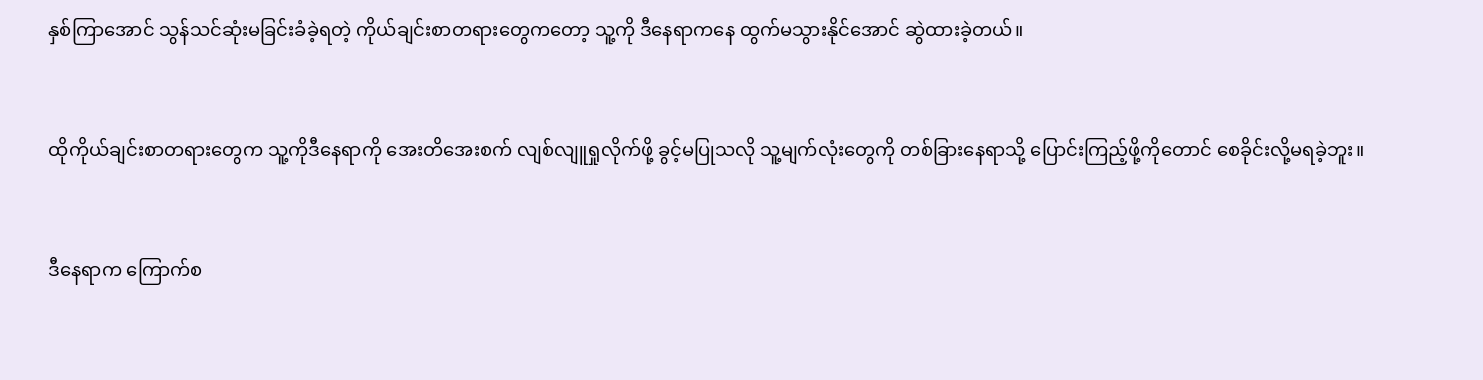နှစ်ကြာအောင် သွန်သင်ဆုံးမခြင်းခံခဲ့ရတဲ့ ကိုယ်ချင်းစာတရားတွေကတော့ သူ့ကို ဒီနေရာကနေ ထွက်မသွားနိုင်အောင် ဆွဲထားခဲ့တယ်။


ထိုကိုယ်ချင်းစာတရားတွေက သူ့ကိုဒီနေရာကို အေးတိအေးစက် လျစ်လျူရှုလိုက်ဖို့ ခွင့်မပြုသလို သူ့မျက်လုံးတွေကို တစ်ခြားနေရာသို့ ပြောင်းကြည့်ဖို့ကိုတောင် စေခိုင်းလို့မရခဲ့ဘူး။


ဒီနေရာက ကြောက်စ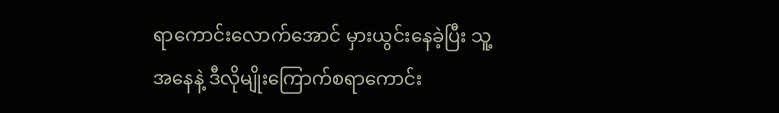ရာကောင်းလောက်အောင် မှားယွင်းနေခဲ့ပြီး သူ့အနေနဲ့ ဒီလိုမျိုးကြောက်စရာကောင်း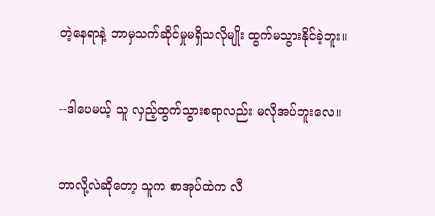တဲ့နေရာနဲ့ ဘာမှသက်ဆိုင်မှုမရှိသလိုမျိုး ထွက်မသွားနိုင်ခဲ့ဘူး။


--ဒါပေမယ့် သူ လှည့်ထွက်သွားစရာလည်း မလိုအပ်ဘူးလေ။


ဘာလို့လဲဆိုတော့ သူက စာအုပ်ထဲက လီ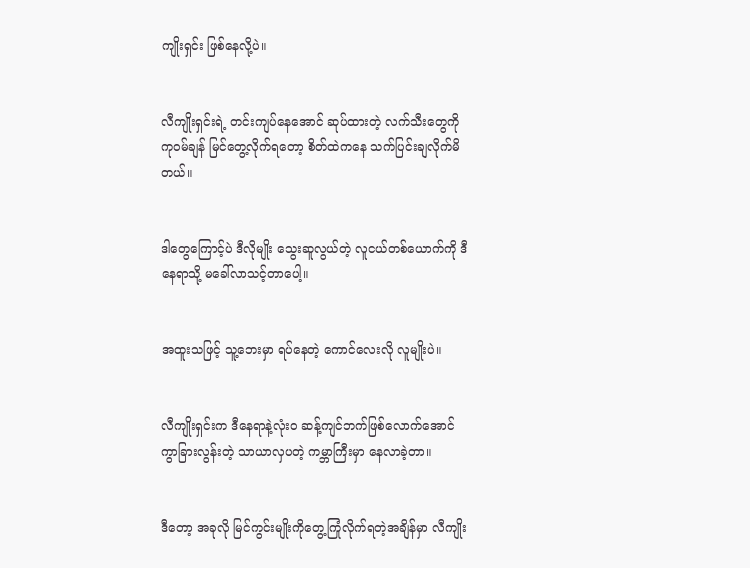ကျိုးရှင်း ဖြစ်နေလို့ပဲ။


လီကျိုးရှင်းရဲ့ တင်းကျပ်နေအောင် ဆုပ်ထားတဲ့ လက်သီးတွေကို ကုဝမ်ချန် မြင်တွေ့လိုက်ရတော့ စိတ်ထဲကနေ သက်ပြင်းချလိုက်မိတယ်။


ဒါတွေကြောင့်ပဲ ဒီလိုမျိုး သွေးဆူလွယ်တဲ့ လူငယ်တစ်ယောက်ကို ဒီနေရာသို့ မခေါ်လာသင့်တာပေါ့။


အထူးသဖြင့် သူ့ဘေးမှာ ရပ်နေတဲ့ ကောင်လေးလို လူမျိုးပဲ။


လီကျိုးရှင်းက ဒီနေရာနဲ့လုံးဝ ဆန့်ကျင်ဘက်ဖြစ်လောက်အောင် ကွာခြားလွန်းတဲ့ သာယာလှပတဲ့ ကမ္ဘာကြီးမှာ နေလာခဲ့တာ။


ဒီတော့ အခုလို မြင်ကွင်းမျိုးကိုတွေ့ကြုံလိုက်ရတဲ့အချိန်မှာ လီကျိုး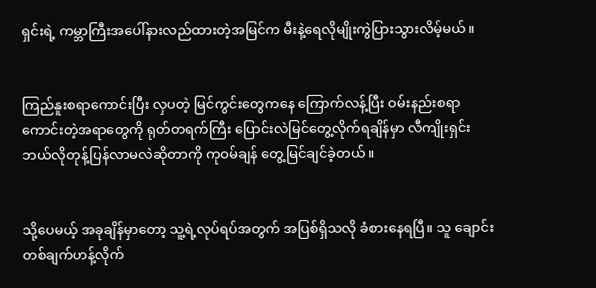ရှင်းရဲ့ ကမ္ဘာကြီးအပေါ်နားလည်ထားတဲ့အမြင်က မီးနဲ့ရေလိုမျိုးကွဲပြားသွားလိမ့်မယ်။


ကြည်နူးစရာကောင်းပြီး လှပတဲ့ မြင်ကွင်းတွေကနေ ကြောက်လန့်ပြီး ဝမ်းနည်းစရာကောင်းတဲ့အရာတွေကို ရုတ်တရက်ကြီး ပြောင်းလဲမြင်တွေ့လိုက်ရချိန်မှာ လီကျိုးရှင်း ဘယ်လိုတုန့်ပြန်လာမလဲဆိုတာကို ကုဝမ်ချန် တွေ့မြင်ချင်ခဲ့တယ်။


သို့ပေမယ့် အခုချိန်မှာတော့ သူ့ရဲ့လုပ်ရပ်အတွက် အပြစ်ရှိသလို ခံစားနေရပြီ။ သူ ချောင်းတစ်ချက်ဟန့်လိုက်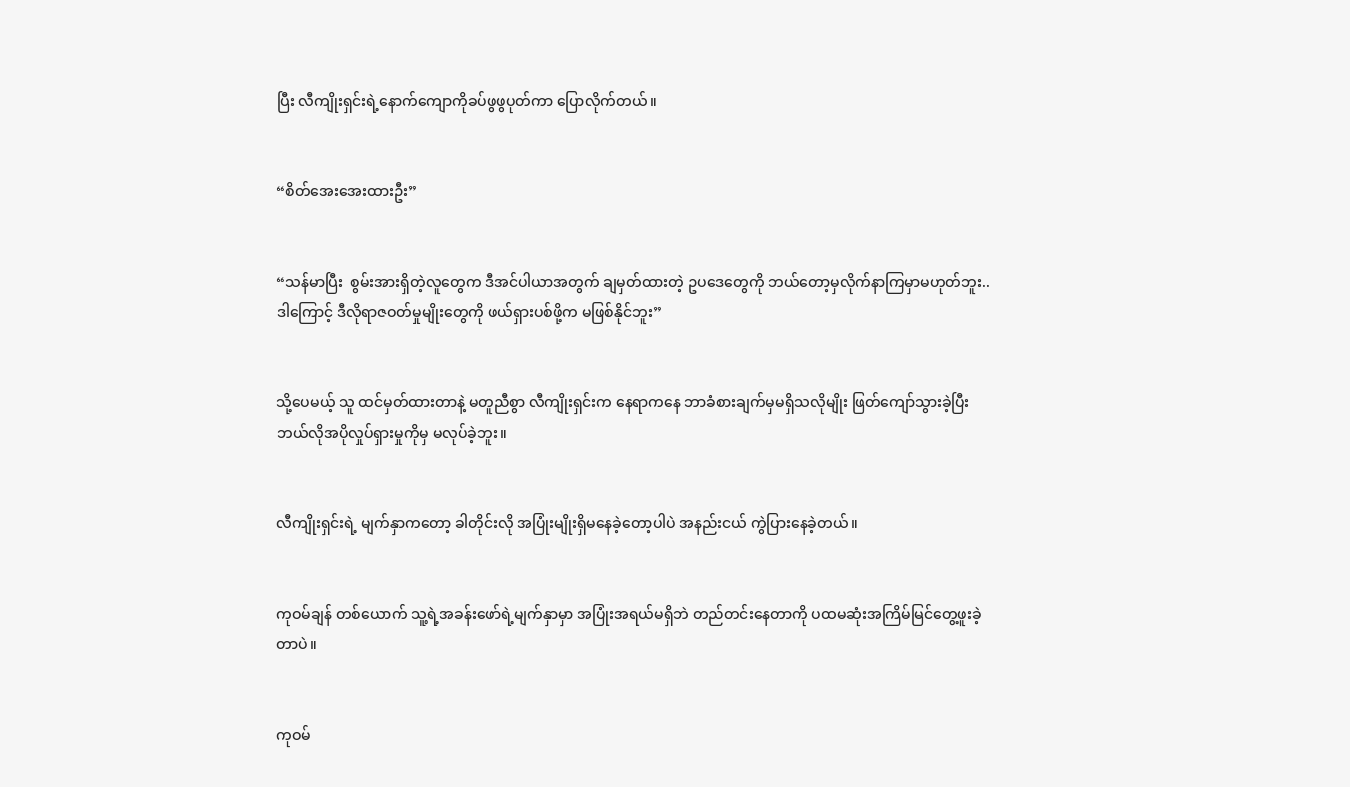ပြီး လီကျိုးရှင်းရဲ့နောက်ကျောကိုခပ်ဖွဖွပုတ်ကာ ပြောလိုက်တယ်။


“စိတ်အေးအေးထားဦး”


“သန်မာပြီး  စွမ်းအားရှိတဲ့လူတွေက ဒီအင်ပါယာအတွက် ချမှတ်ထားတဲ့ ဥပဒေတွေကို ဘယ်တော့မှလိုက်နာကြမှာမဟုတ်ဘူး.. ဒါကြောင့် ဒီလိုရာဇဝတ်မှုမျိုးတွေကို ဖယ်ရှားပစ်ဖို့က မဖြစ်နိုင်ဘူး”


သို့ပေမယ့် သူ ထင်မှတ်ထားတာနဲ့ မတူညီစွာ လီကျိုးရှင်းက နေရာကနေ ဘာခံစားချက်မှမရှိသလိုမျိုး ဖြတ်ကျော်သွားခဲ့ပြီး ဘယ်လိုအပိုလှုပ်ရှားမှုကိုမှ မလုပ်ခဲ့ဘူး။


လီကျိုးရှင်းရဲ့ မျက်နှာကတော့ ခါတိုင်းလို အပြုံးမျိုးရှိမနေခဲ့တော့ပါပဲ အနည်းငယ် ကွဲပြားနေခဲ့တယ်။


ကုဝမ်ချန် တစ်ယောက် သူ့ရဲ့အခန်းဖော်ရဲ့မျက်နှာမှာ အပြုံးအရယ်မရှိဘဲ တည်တင်းနေတာကို ပထမဆုံးအကြိမ်မြင်တွေ့ဖူးခဲ့တာပဲ။


ကုဝမ်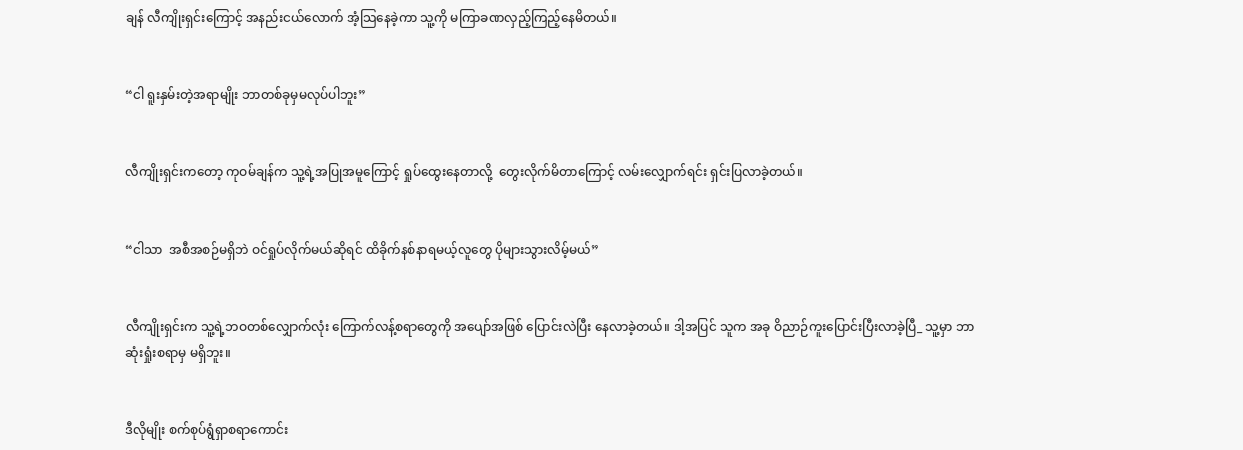ချန် လီကျိုးရှင်းကြောင့် အနည်းငယ်လောက် အံ့သြနေခဲ့ကာ သူ့ကို မကြာခဏလှည့်ကြည့်နေမိတယ်။


“ငါ ရူးနှမ်းတဲ့အရာမျိုး ဘာတစ်ခုမှမလုပ်ပါဘူး”


လီကျိုးရှင်းကတော့ ကုဝမ်ချန်က သူ့ရဲ့အပြုအမူကြောင့် ရှုပ်ထွေးနေတာလို့  တွေးလိုက်မိတာကြောင့် လမ်းလျှောက်ရင်း ရှင်းပြလာခဲ့တယ်။


“ငါသာ  အစီအစဉ်မရှိဘဲ ဝင်ရှုပ်လိုက်မယ်ဆိုရင် ထိခိုက်နစ်နာရမယ့်လူတွေ ပိုများသွားလိမ့်မယ်”


လီကျိုးရှင်းက သူ့ရဲ့ဘဝတစ်လျှောက်လုံး ကြောက်လန့်စရာတွေကို အပျော်အဖြစ် ပြောင်းလဲပြီး နေလာခဲ့တယ်။ ဒါ့အပြင် သူက အခု ဝိညာဉ်ကူးပြောင်းပြီးလာခဲ့ပြီ_ သူ့မှာ ဘာဆုံးရှုံးစရာမှ မရှိဘူး။


ဒီလိုမျိုး စက်စုပ်ရွံရှာစရာကောင်း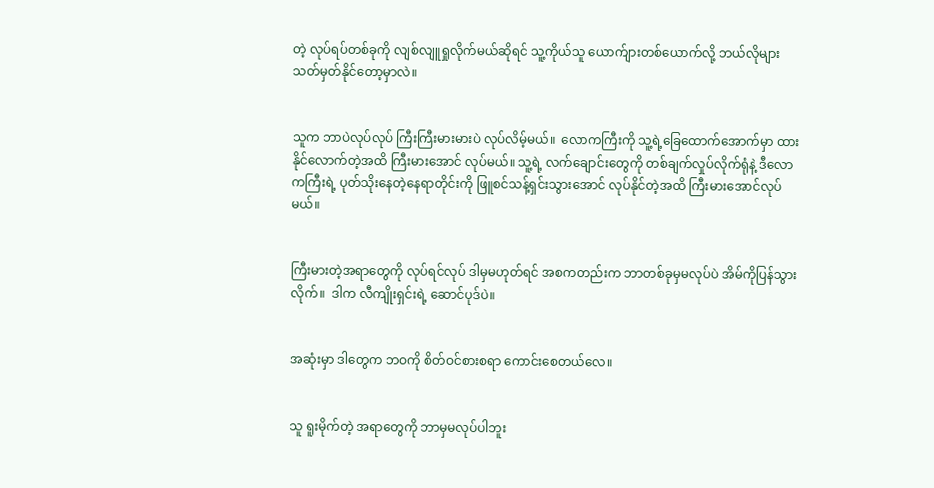တဲ့ လုပ်ရပ်တစ်ခုကို လျစ်လျူရှုလိုက်မယ်ဆိုရင် သူ့ကိုယ်သူ ယောက်ျားတစ်ယောက်လို့ ဘယ်လိုများ သတ်မှတ်နိုင်တော့မှာလဲ။


သူက ဘာပဲလုပ်လုပ် ကြီးကြီးမားမားပဲ လုပ်လိမ့်မယ်။  လောကကြီးကို သူ့ရဲ့ခြေထောက်အောက်မှာ ထားနိုင်လောက်တဲ့အထိ ကြီးမားအောင် လုပ်မယ်။ သူ့ရဲ့ လက်ချောင်းတွေကို တစ်ချက်လှုပ်လိုက်ရုံနဲ့ ဒီလောကကြီးရဲ့ ပုတ်သိုးနေတဲ့နေရာတိုင်းကို ဖြူစင်သန့်ရှင်းသွားအောင် လုပ်နိုင်တဲ့အထိ ကြီးမားအောင်လုပ်မယ်။


ကြီးမားတဲ့အရာတွေကို လုပ်ရင်လုပ် ဒါမှမဟုတ်ရင် အစကတည်းက ဘာတစ်ခုမှမလုပ်ပဲ အိမ်ကိုပြန်သွားလိုက်။  ဒါက လီကျိုးရှင်းရဲ့ ဆောင်ပုဒ်ပဲ။


အဆုံးမှာ ဒါတွေက ဘဝကို စိတ်ဝင်စားစရာ ကောင်းစေတယ်လေ။


သူ ရူးမိုက်တဲ့ အရာတွေကို ဘာမှမလုပ်ပါဘူး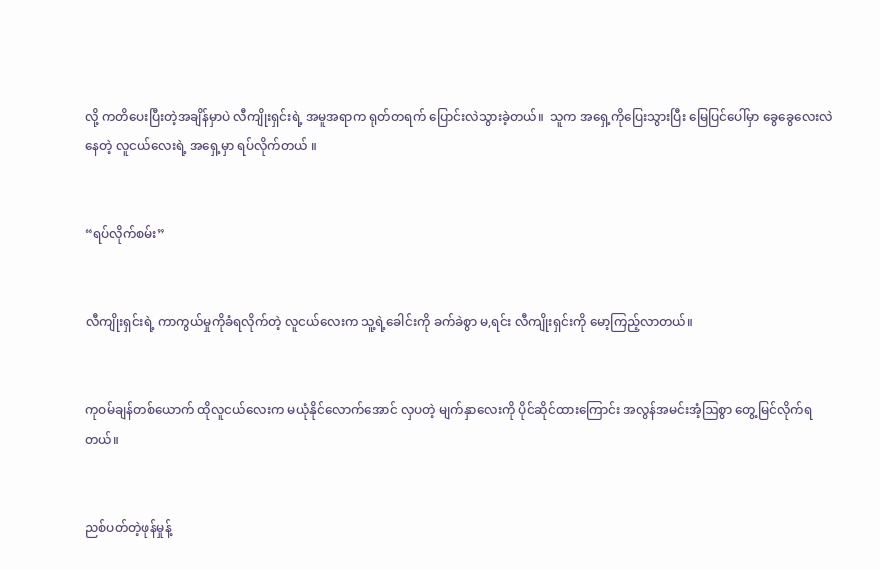လို့ ကတိပေးပြီးတဲ့အချိန်မှာပဲ လီကျိုးရှင်းရဲ့ အမူအရာက ရုတ်တရက် ပြောင်းလဲသွားခဲ့တယ်။  သူက အရှေ့ကိုပြေးသွားပြီး မြေပြင်ပေါ်မှာ ခွေခွေ‌လေးလဲနေတဲ့ လူငယ်လေးရဲ့ အရှေ့မှာ ရပ်လိုက်တယ် ။


“ရပ်လိုက်စမ်း”


လီကျိုးရှင်းရဲ့ ကာကွယ်မှုကိုခံရလိုက်တဲ့ လူငယ်လေးက သူ့ရဲ့ခေါင်းကို ခက်ခဲစွာ မ,ရင်း လီကျိုးရှင်းကို မော့ကြည့်လာတယ်။


ကုဝမ်ချန်တစ်ယောက် ထိုလူငယ်လေးက မယုံနိုင်လောက်အောင် လှပတဲ့ မျက်နှာလေးကို ပိုင်ဆိုင်ထားကြောင်း အလွန်အမင်းအံ့ဩစွာ တွေ့မြင်လိုက်ရတယ်။


ညစ်ပတ်တဲ့ဖုန်မှုန့်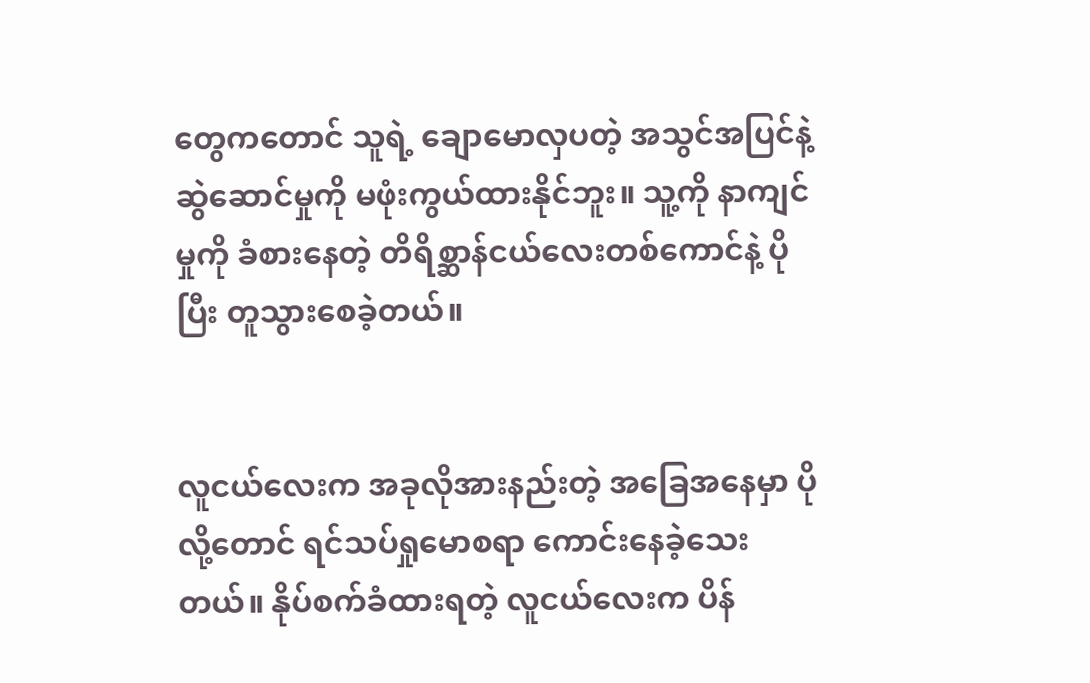တွေကတောင် သူရဲ့ ချောမောလှပတဲ့ အသွင်အပြင်နဲ့ ဆွဲဆောင်မှုကို မဖုံးကွယ်ထားနိုင်ဘူး။ သူ့ကို နာကျင်မှုကို ခံစားနေတဲ့ တိရိစ္ဆာန်ငယ်လေးတစ်ကောင်နဲ့ ပိုပြီး တူသွားစေခဲ့တယ်။


လူငယ်လေးက အခုလိုအားနည်းတဲ့ အခြေအနေမှာ ပိုလို့တောင် ရင်သပ်ရှုမောစရာ ကောင်းနေခဲ့သေးတယ်။ နိုပ်စက်ခံထားရတဲ့ လူငယ်လေးက ပိန်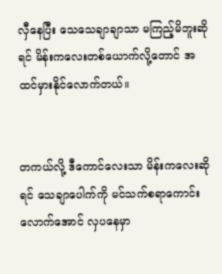လှီနေပြီး သေသေချာချာသာ မကြည့်မိဘူးဆိုရင် မိန်းကလေးတစ်ယောက်လို့တောင် အထင်မှားနိုင်လောက်တယ်။


တကယ်လို့ ဒီကောင်လေးသာ မိန်းကလေးဆိုရင် သေချာပေါက်ကို မင်သက်စရာကောင်းလောက်အောင် လှပနေမှာ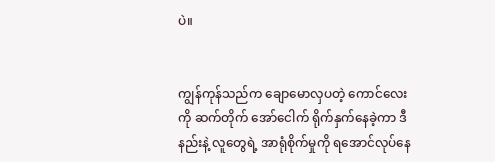ပဲ။


ကျွန်ကုန်သည်က ချောမောလှပတဲ့ ကောင်လေးကို ဆက်တိုက် အော်ငေါက် ရိုက်နှက်နေခဲ့ကာ ဒီနည်းနဲ့ လူတွေရဲ့ အာရုံစိုက်မှုကို ရအောင်လုပ်နေ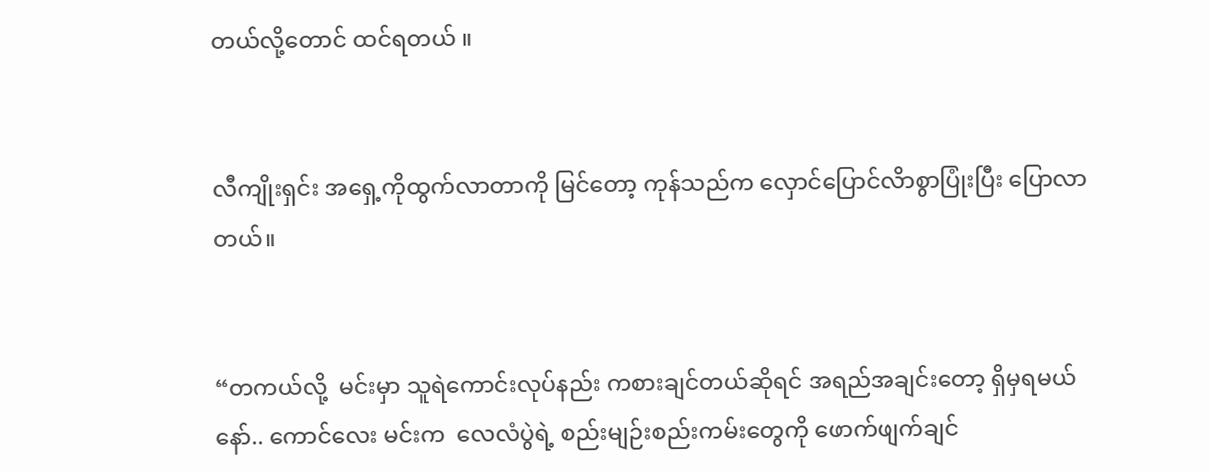တယ်လို့တောင် ထင်ရတယ် ။


လီကျိုးရှင်း အရှေ့ကိုထွက်လာတာကို မြင်တော့ ကုန်သည်က လှောင်ပြောင်လိာစွာပြုံးပြီး ပြောလာတယ်။


“တကယ်လို့  မင်းမှာ သူရဲကောင်းလုပ်နည်း ကစားချင်တယ်ဆိုရင် အရည်အချင်းတော့ ရှိမှရမယ်နော်.. ကောင်လေး မင်းက  လေလံပွဲရဲ့ စည်းမျဉ်းစည်းကမ်းတွေကို ဖောက်ဖျက်ချင်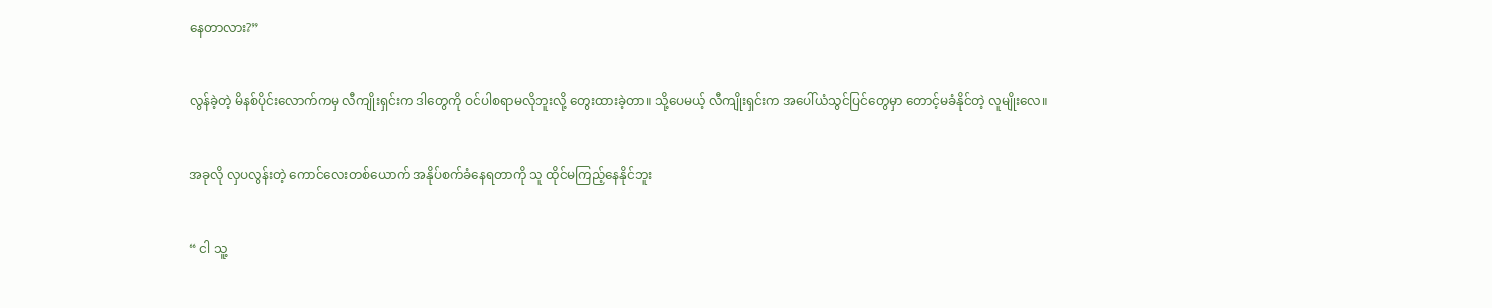နေတာလား?”


လွန်ခဲ့တဲ့ မိနစ်ပိုင်းလောက်ကမှ လီကျိုးရှင်းက ဒါတွေကို ဝင်ပါစရာမလိုဘူးလို့ တွေးထားခဲ့တာ။ သို့ပေမယ့် လီကျိုးရှင်းက အပေါ်ယံသွင်ပြင်တွေမှာ တောင့်မခံနိုင်တဲ့ လူမျိုးလေ။


အခုလို လှပလွန်းတဲ့ ကောင်လေးတစ်ယောက် အနိုပ်စက်ခံနေရတာကို သူ ထိုင်မကြည့်နေနိုင်ဘူး


“ ငါ သူ့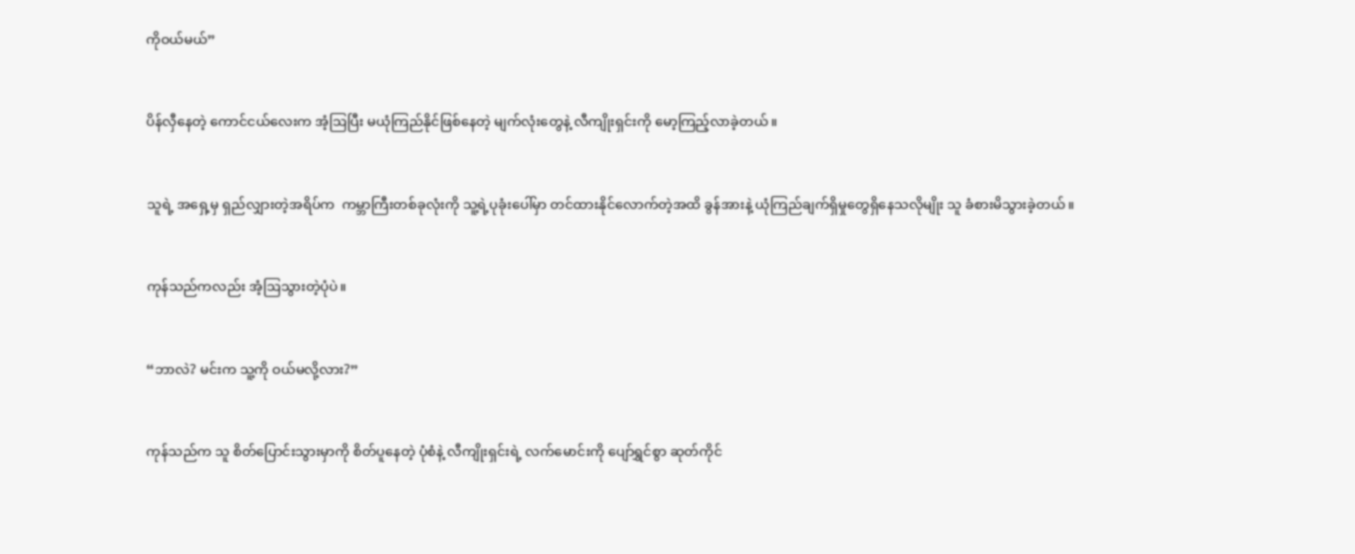ကိုဝယ်မယ်”


ပိန်လှီနေတဲ့ ကောင်ငယ်လေးက အံ့ဩပြီး မယုံကြည်နိုင်ဖြစ်နေတဲ့ မျက်လုံးတွေနဲ့ လီကျိုးရှင်းကို မော့ကြည့်လာခဲ့တယ်။


သူရဲ့ အရှေ့မှ ရှည်လျှားတဲ့အရိပ်က  ကမ္ဘာကြီးတစ်ခုလုံးကို သူ့ရဲ့ပုခုံးပေါ်မှာ တင်ထားနိုင်လောက်တဲ့အထိ ခွန်အားနဲ့ ယုံကြည်ချက်ရှိမှုတွေရှိနေသလိုမျိုး သူ ခံစားမိသွားခဲ့တယ်။


ကုန်သည်ကလည်း အံ့ဩသွားတဲ့ပုံပဲ။


“ဘာလဲ? မင်းက သူ့ကို ဝယ်မလို့လား?”


ကုန်သည်က သူ စိတ်ပြောင်းသွားမှာကို စိတ်ပူနေတဲ့ ပုံစံနဲ့ လီကျိုးရှင်းရဲ့ လက်မောင်းကို ပျော်ရွှင်စွာ ဆုတ်ကိုင်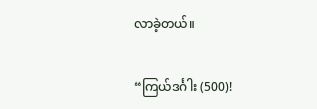လာခဲ့တယ်။


“ကြယ်ဒင်္ဂါး (500)!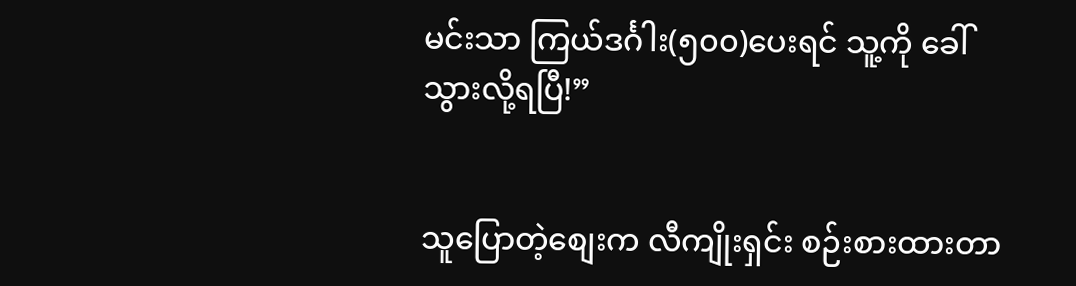မင်းသာ ကြယ်ဒင်္ဂါး(၅၀၀)ပေးရင် သူ့ကို ခေါ်သွားလို့ရပြီ!”


သူပြောတဲ့စျေးက လီကျိုးရှင်း စဉ်းစားထားတာ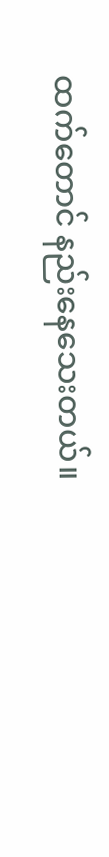ထက်တောင် နည်းနေသေးတယ်။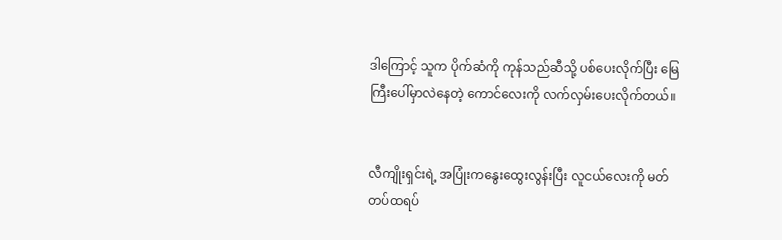ဒါကြောင့် သူက ပိုက်ဆံကို ကုန်သည်ဆီသို့ ပစ်ပေးလိုက်ပြီး မြေကြီးပေါ်မှာလဲနေတဲ့ ကောင်လေးကို လက်လှမ်းပေးလိုက်တယ်။


လီကျိုးရှင်းရဲ့ အပြုံးကနွေးထွေးလွန်းပြီး လူငယ်လေးကို မတ်တပ်ထရပ်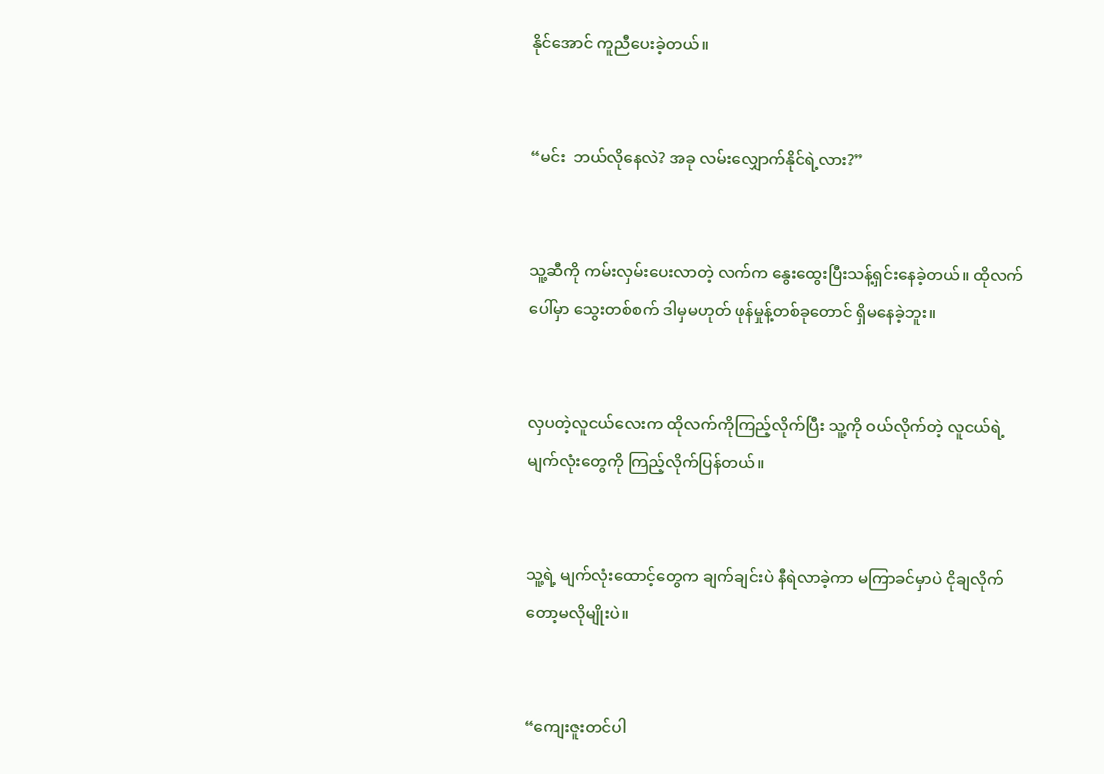နိုင်အောင် ကူညီပေးခဲ့တယ်။


“မင်း  ဘယ်လိုနေလဲ? အခု လမ်းလျှောက်နိုင်ရဲ့လား?”


သူ့ဆီကို ကမ်းလှမ်းပေးလာတဲ့ လက်က နွေးထွေးပြီးသန့်ရှင်းနေခဲ့တယ်။ ထိုလက်ပေါ်မှာ သွေးတစ်စက် ဒါမှမဟုတ် ဖုန်မှုန့်တစ်ခုတောင် ရှိမနေခဲ့ဘူး။


လှပတဲ့လူငယ်လေးက ထိုလက်ကိုကြည့်လိုက်ပြီး သူ့ကို ဝယ်လိုက်တဲ့ လူငယ်ရဲ့ မျက်လုံးတွေကို ကြည့်လိုက်ပြန်တယ်။


သူ့ရဲ့ မျက်လုံးထောင့်တွေက ချက်ချင်းပဲ နီရဲလာခဲ့ကာ မကြာခင်မှာပဲ ငိုချလိုက်တော့မလိုမျိုးပဲ။


“ကျေးဇူးတင်ပါ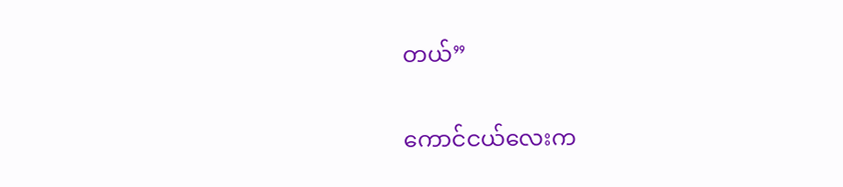တယ်”


ကောင်ငယ်လေးက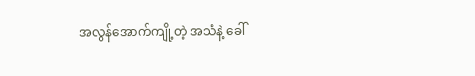အလွန်အောက်ကျို့တဲ့ အသံနဲ့ ခေါ်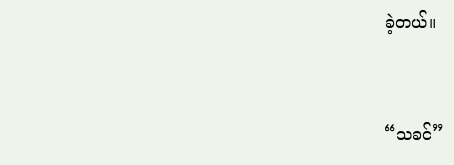ခဲ့တယ်။


“သခင်”